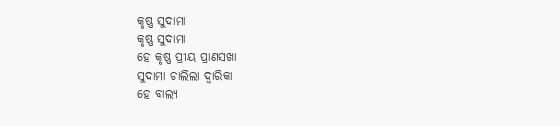କୃଷ୍ଣ ସୁଦାମା
କୃଷ୍ଣ ସୁଦାମା
ହେ କୃଷ୍ଣ ପ୍ରୀୟ ପ୍ରାଣସଖା
ସୁଦାମା ଚାଲିଲା ଦ୍ୱାରିକା
ହେ ବାଲ୍ୟ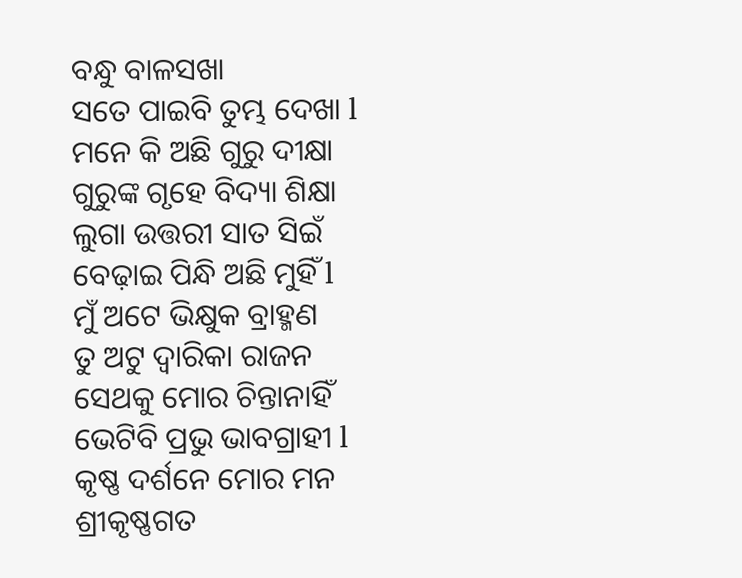ବନ୍ଧୁ ବାଳସଖା
ସତେ ପାଇବି ତୁମ୍ଭ ଦେଖା l
ମନେ କି ଅଛି ଗୁରୁ ଦୀକ୍ଷା
ଗୁରୁଙ୍କ ଗୃହେ ବିଦ୍ୟା ଶିକ୍ଷା
ଲୁଗା ଉତ୍ତରୀ ସାତ ସିଇଁ
ବେଢ଼ାଇ ପିନ୍ଧି ଅଛି ମୁହିଁ l
ମୁଁ ଅଟେ ଭିକ୍ଷୁକ ବ୍ରାହ୍ମଣ
ତୁ ଅଟୁ ଦ୍ୱାରିକା ରାଜନ
ସେଥକୁ ମୋର ଚିନ୍ତାନାହିଁ
ଭେଟିବି ପ୍ରଭୁ ଭାବଗ୍ରାହୀ l
କୃଷ୍ଣ ଦର୍ଶନେ ମୋର ମନ
ଶ୍ରୀକୃଷ୍ଣଗତ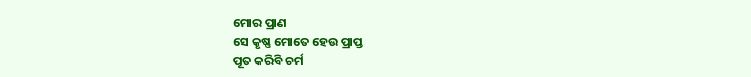ମୋର ପ୍ରାଣ
ସେ କୃଷ୍ଣ ମୋତେ ହେଉ ପ୍ରାପ୍ତ
ପୂତ କରିବି ଚର୍ମ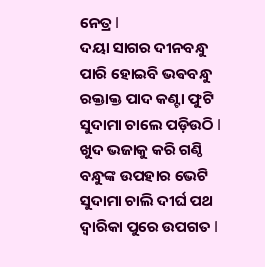ନେତ୍ର l
ଦୟା ସାଗର ଦୀନବନ୍ଧୁ
ପାରି ହୋଇବି ଭଵବନ୍ଧୁ
ରକ୍ତାକ୍ତ ପାଦ କଣ୍ଟା ଫୁଟି
ସୁଦାମା ଚାଲେ ପଡ଼ିଉଠି l
ଖୁଦ ଭଜାକୁ କରି ଗଣ୍ଠି
ବନ୍ଧୁଙ୍କ ଉପହାର ଭେଟି
ସୁଦାମା ଚାଲି ଦୀର୍ଘ ପଥ
ଦ୍ୱାରିକା ପୁରେ ଉପଗତ l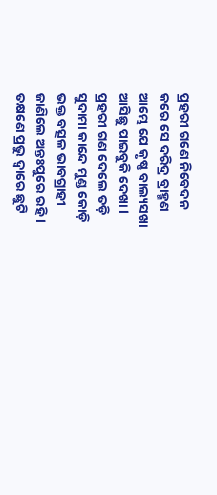ପ୍ରହରୀ ଗଣେ ନିବେଦନ
କରେ ସେ ଦରିଦ୍ର ବ୍ରାହ୍ମଣ
ଆମ୍ଭେ ଯେ କୃଷ୍ଣ ବାଲ୍ୟସଖା
ଆସିଛୁ ପାଇବୁକି ଦେଖା l
ପ୍ରହରୀ ଗଣ ଦେଲେ ତଡ଼ି
ସୁଦାମା କାନ୍ଦେ ମୁଣ୍ଡ କୋଡ଼ି
ଭକ୍ତ ବତ୍ସଳ ଭାବଗ୍ରାହୀ
ଜାଣିଲେ ଅନ୍ତଃପୁରେ ରହି l
ତକ୍ଷଣେ ପ୍ରଭୁ ଦ୍ୱାରେ ଛୁଟି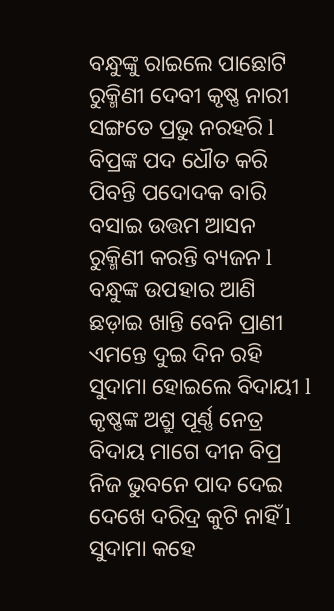ବନ୍ଧୁଙ୍କୁ ରାଇଲେ ପାଛୋଟି
ରୁକ୍ମିଣୀ ଦେବୀ କୃଷ୍ଣ ନାରୀ
ସଙ୍ଗତେ ପ୍ରଭୁ ନରହରି l
ବିପ୍ରଙ୍କ ପଦ ଧୌତ କରି
ପିବନ୍ତି ପଦୋଦକ ବାରି
ବସାଇ ଉତ୍ତମ ଆସନ
ରୁକ୍ମିଣୀ କରନ୍ତି ବ୍ୟଜନ l
ବନ୍ଧୁଙ୍କ ଉପହାର ଆଣି
ଛଡ଼ାଇ ଖାନ୍ତି ବେନି ପ୍ରାଣୀ
ଏମନ୍ତେ ଦୁଇ ଦିନ ରହି
ସୁଦାମା ହୋଇଲେ ବିଦାୟୀ l
କୃଷ୍ଣଙ୍କ ଅଶ୍ରୁ ପୂର୍ଣ୍ଣ ନେତ୍ର
ବିଦାୟ ମାଗେ ଦୀନ ବିପ୍ର
ନିଜ ଭୁବନେ ପାଦ ଦେଇ
ଦେଖେ ଦରିଦ୍ର କୁଟି ନାହିଁ l
ସୁଦାମା କହେ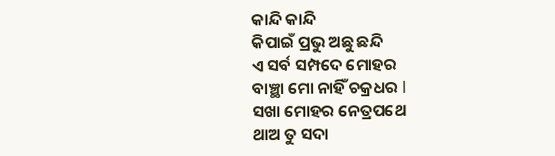କାନ୍ଦି କାନ୍ଦି
କିପାଇଁ ପ୍ରଭୁ ଅଛୁ ଛନ୍ଦି
ଏ ସର୍ବ ସମ୍ପଦେ ମୋହର
ବାଞ୍ଛା ମୋ ନାହିଁ ଚକ୍ରଧର l
ସଖା ମୋହର ନେତ୍ରପଥେ
ଥାଅ ତୁ ସଦା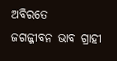ଅବିରତେ
ଜଗଜ୍ଜୀବନ ଭାବ ଗ୍ରାହୀ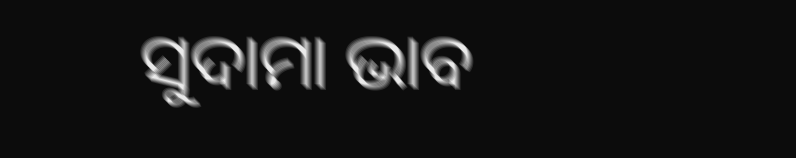ସୁଦାମା ଭାବ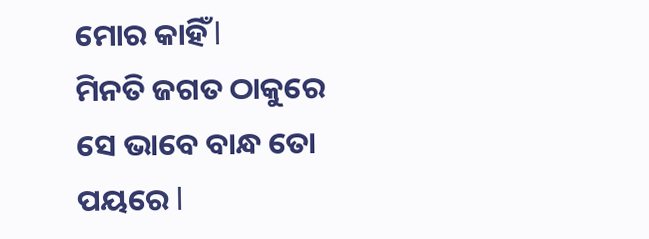ମୋର କାହିଁ l
ମିନତି ଜଗତ ଠାକୁରେ
ସେ ଭାବେ ବାନ୍ଧ ତୋ ପୟରେ l